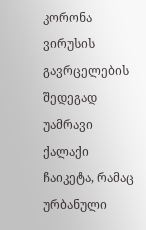კორონა ვირუსის გავრცელების შედეგად უამრავი ქალაქი ჩაიკეტა, რამაც ურბანული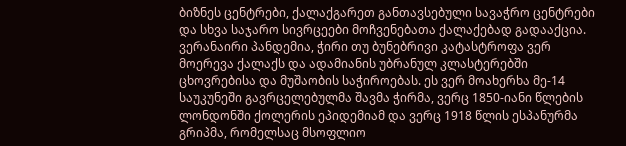ბიზნეს ცენტრები, ქალაქგარეთ განთავსებული სავაჭრო ცენტრები და სხვა საჯარო სივრცეები მოჩვენებათა ქალაქებად გადააქცია.
ვერანაირი პანდემია, ჭირი თუ ბუნებრივი კატასტროფა ვერ მოერევა ქალაქს და ადამიანის უბრანულ კლასტერებში ცხოვრებისა და მუშაობის საჭიროებას. ეს ვერ მოახერხა მე-14 საუკუნეში გავრცელებულმა შავმა ჭირმა, ვერც 1850-იანი წლების ლონდონში ქოლერის ეპიდემიამ და ვერც 1918 წლის ესპანურმა გრიპმა, რომელსაც მსოფლიო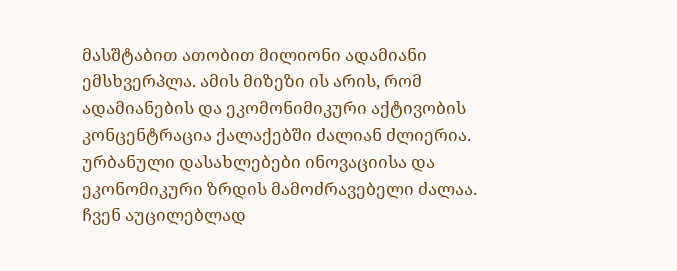მასშტაბით ათობით მილიონი ადამიანი ემსხვერპლა. ამის მიზეზი ის არის, რომ ადამიანების და ეკომონიმიკური აქტივობის კონცენტრაცია ქალაქებში ძალიან ძლიერია. ურბანული დასახლებები ინოვაციისა და ეკონომიკური ზრდის მამოძრავებელი ძალაა.
ჩვენ აუცილებლად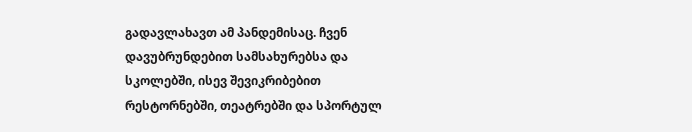გადავლახავთ ამ პანდემისაც. ჩვენ დავუბრუნდებით სამსახურებსა და სკოლებში, ისევ შევიკრიბებით რესტორნებში, თეატრებში და სპორტულ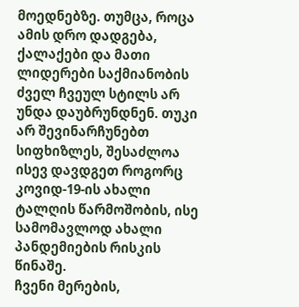მოედნებზე. თუმცა, როცა ამის დრო დადგება, ქალაქები და მათი ლიდერები საქმიანობის ძველ ჩვეულ სტილს არ უნდა დაუბრუნდნენ. თუკი არ შევინარჩუნებთ სიფხიზლეს, შესაძლოა ისევ დავდგეთ როგორც კოვიდ-19-ის ახალი ტალღის წარმოშობის, ისე სამომავლოდ ახალი პანდემიების რისკის წინაშე.
ჩვენი მერების,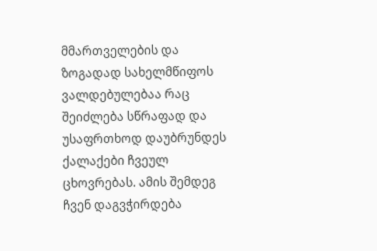მმართველების და ზოგადად სახელმწიფოს ვალდებულებაა რაც შეიძლება სწრაფად და უსაფრთხოდ დაუბრუნდეს ქალაქები ჩვეულ ცხოვრებას. ამის შემდეგ ჩვენ დაგვჭირდება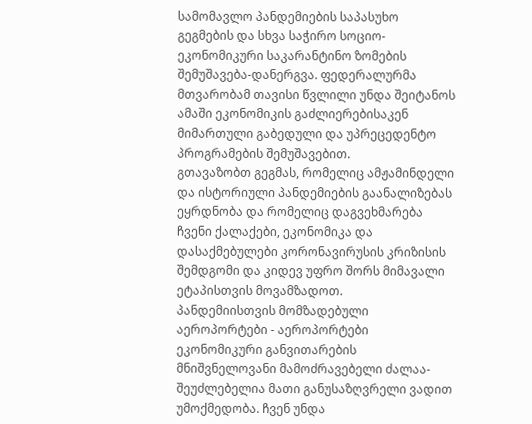სამომავლო პანდემიების საპასუხო გეგმების და სხვა საჭირო სოციო-ეკონომიკური საკარანტინო ზომების შემუშავება-დანერგვა. ფედერალურმა მთვარობამ თავისი წვლილი უნდა შეიტანოს ამაში ეკონომიკის გაძლიერებისაკენ მიმართული გაბედული და უპრეცედენტო პროგრამების შემუშავებით.
გთავაზობთ გეგმას, რომელიც ამჟამინდელი და ისტორიული პანდემიების გაანალიზებას ეყრდნობა და რომელიც დაგვეხმარება ჩვენი ქალაქები, ეკონომიკა და დასაქმებულები კორონავირუსის კრიზისის შემდგომი და კიდევ უფრო შორს მიმავალი ეტაპისთვის მოვამზადოთ.
პანდემიისთვის მომზადებული აეროპორტები - აეროპორტები ეკონომიკური განვითარების მნიშვნელოვანი მამოძრავებელი ძალაა- შეუძლებელია მათი განუსაზღვრელი ვადით უმოქმედობა. ჩვენ უნდა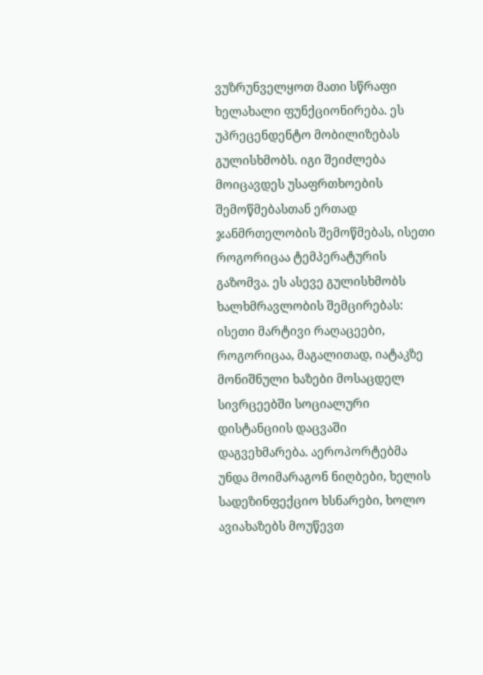ვუზრუნველყოთ მათი სწრაფი ხელახალი ფუნქციონირება. ეს უპრეცენდენტო მობილიზებას გულისხმობს. იგი შეიძლება მოიცავდეს უსაფრთხოების შემოწმებასთან ერთად ჯანმრთელობის შემოწმებას, ისეთი როგორიცაა ტემპერატურის გაზომვა. ეს ასევე გულისხმობს ხალხმრავლობის შემცირებას: ისეთი მარტივი რაღაცეები, როგორიცაა, მაგალითად, იატაკზე მონიშნული ხაზები მოსაცდელ სივრცეებში სოციალური დისტანციის დაცვაში დაგვეხმარება. აეროპორტებმა უნდა მოიმარაგონ ნიღბები, ხელის სადეზინფექციო ხსნარები, ხოლო ავიახაზებს მოუწევთ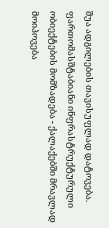შუა ადგილების თავისუფლად დატოვება.
ფართომასშტაბიანი ინფრასტრუქტურული ობიექტების მომზადება - ქალაქებში მრავლად მოიპოვება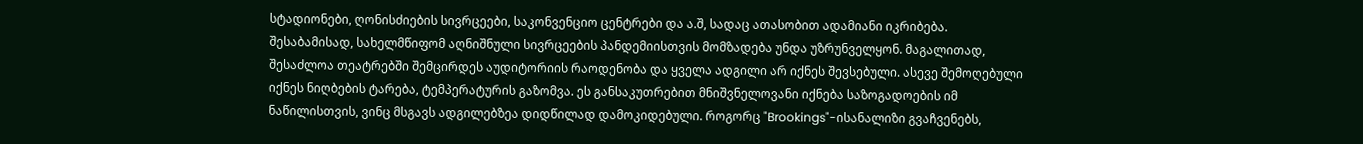სტადიონები, ღონისძიების სივრცეები, საკონვენციო ცენტრები და ა.შ, სადაც ათასობით ადამიანი იკრიბება. შესაბამისად, სახელმწიფომ აღნიშნული სივრცეების პანდემიისთვის მომზადება უნდა უზრუნველყონ. მაგალითად, შესაძლოა თეატრებში შემცირდეს აუდიტორიის რაოდენობა და ყველა ადგილი არ იქნეს შევსებული. ასევე შემოღებული იქნეს ნიღბების ტარება, ტემპერატურის გაზომვა. ეს განსაკუთრებით მნიშვნელოვანი იქნება საზოგადოების იმ ნაწილისთვის, ვინც მსგავს ადგილებზეა დიდწილად დამოკიდებული. როგორც "Brookings"-ისანალიზი გვაჩვენებს,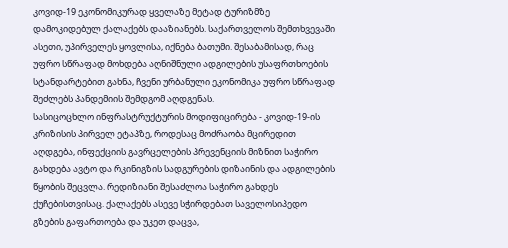კოვიდ-19 ეკონომიკურად ყველაზე მეტად ტურიზმზე დამოკიდებულ ქალაქებს დააზიანებს. საქართველოს შემთხვევაში ასეთი, უპირველეს ყოვლისა, იქნება ბათუმი. შესაბამისად, რაც უფრო სწრაფად მოხდება აღნიშნული ადგილების უსაფრთხოების სტანდარტებით გახნა, ჩვენი ურბანული ეკონომიკა უფრო სწრაფად შეძლებს პანდემიის შემდგომ აღდგენას.
სასიცოცხლო ინფრასტრუქტურის მოდიფიცირება - კოვიდ-19-ის კრიზისის პირველ ეტაპზე, როდესაც მოძრაობა მცირედით აღდგება, ინფექციის გავრცელების პრევენციის მიზნით საჭირო გახდება ავტო და რკინიგზის სადგურების დიზაინის და ადგილების წყობის შეცვლა. რედიზიანი შესაძლოა საჭირო გახდეს ქუჩებისთვისაც. ქალაქებს ასევე სჭირდებათ საველოსიპედო გზების გაფართოება და უკეთ დაცვა,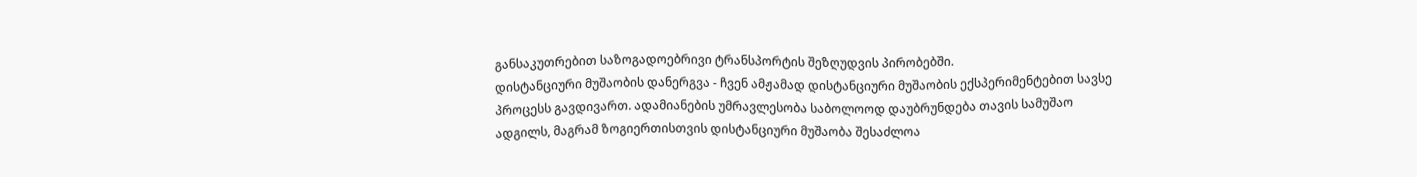განსაკუთრებით საზოგადოებრივი ტრანსპორტის შეზღუდვის პირობებში.
დისტანციური მუშაობის დანერგვა - ჩვენ ამჟამად დისტანციური მუშაობის ექსპერიმენტებით სავსე პროცესს გავდივართ. ადამიანების უმრავლესობა საბოლოოდ დაუბრუნდება თავის სამუშაო ადგილს, მაგრამ ზოგიერთისთვის დისტანციური მუშაობა შესაძლოა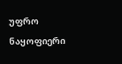უფრო ნაყოფიერი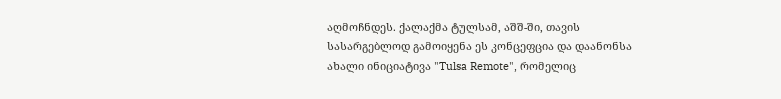აღმოჩნდეს. ქალაქმა ტულსამ, აშშ-ში, თავის სასარგებლოდ გამოიყენა ეს კონცეფცია და დაანონსა ახალი ინიციატივა "Tulsa Remote", რომელიც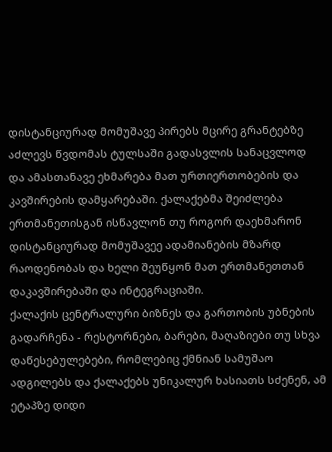დისტანციურად მომუშავე პირებს მცირე გრანტებზე აძლევს წვდომას ტულსაში გადასვლის სანაცვლოდ და ამასთანავე ეხმარება მათ ურთიერთობების და კავშირების დამყარებაში. ქალაქებმა შეიძლება ერთმანეთისგან ისწავლონ თუ როგორ დაეხმარონ დისტანციურად მომუშავეე ადამიანების მზარდ რაოდენობას და ხელი შეუწყონ მათ ერთმანეთთან დაკავშირებაში და ინტეგრაციაში.
ქალაქის ცენტრალური ბიზნეს და გართობის უბნების გადარჩენა - რესტორნები, ბარები, მაღაზიები თუ სხვა დაწესებულებები, რომლებიც ქმნიან სამუშაო ადგილებს და ქალაქებს უნიკალურ ხასიათს სძენენ, ამ ეტაპზე დიდი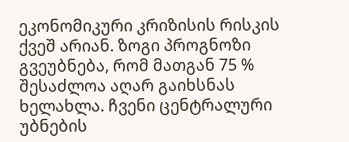ეკონომიკური კრიზისის რისკის ქვეშ არიან. ზოგი პროგნოზი გვეუბნება, რომ მათგან 75 % შესაძლოა აღარ გაიხსნას ხელახლა. ჩვენი ცენტრალური უბნების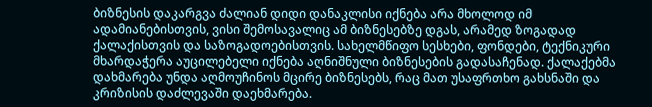ბიზნესის დაკარგვა ძალიან დიდი დანაკლისი იქნება არა მხოლოდ იმ ადამიანებისთვის, ვისი შემოსავალიც ამ ბიზნესებზე დგას, არამედ ზოგადად ქალაქისთვის და საზოგადოებისთვის. სახელმწიფო სესხები, ფონდები, ტექნიკური მხარდაჭერა აუცილებელი იქნება აღნიშნული ბიზნესების გადასაჩენად. ქალაქებმა დახმარება უნდა აღმოუჩინოს მცირე ბიზნესებს, რაც მათ უსაფრთხო გახსნაში და კრიზისის დაძლევაში დაეხმარება.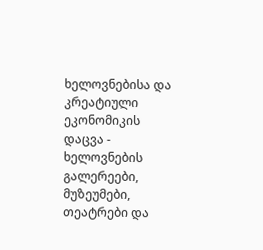ხელოვნებისა და კრეატიული ეკონომიკის დაცვა - ხელოვნების გალერეები, მუზეუმები, თეატრები და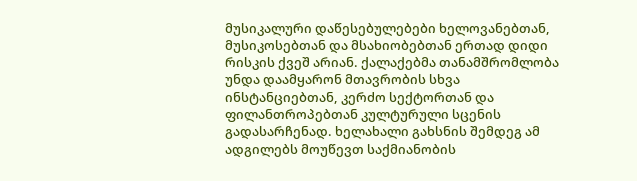მუსიკალური დაწესებულებები ხელოვანებთან, მუსიკოსებთან და მსახიობებთან ერთად დიდი რისკის ქვეშ არიან. ქალაქებმა თანამშრომლობა უნდა დაამყარონ მთავრობის სხვა ინსტანციებთან, კერძო სექტორთან და ფილანთროპებთან კულტურული სცენის გადასარჩენად. ხელახალი გახსნის შემდეგ ამ ადგილებს მოუწევთ საქმიანობის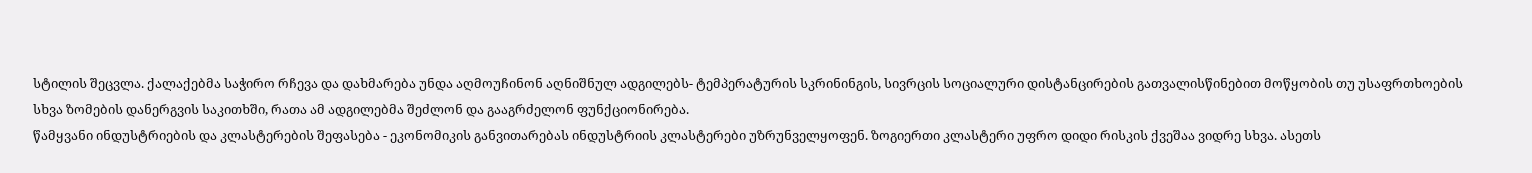სტილის შეცვლა. ქალაქებმა საჭირო რჩევა და დახმარება უნდა აღმოუჩინონ აღნიშნულ ადგილებს- ტემპერატურის სკრინინგის, სივრცის სოციალური დისტანცირების გათვალისწინებით მოწყობის თუ უსაფრთხოების სხვა ზომების დანერგვის საკითხში, რათა ამ ადგილებმა შეძლონ და გააგრძელონ ფუნქციონირება.
წამყვანი ინდუსტრიების და კლასტერების შეფასება - ეკონომიკის განვითარებას ინდუსტრიის კლასტერები უზრუნველყოფენ. ზოგიერთი კლასტერი უფრო დიდი რისკის ქვეშაა ვიდრე სხვა. ასეთს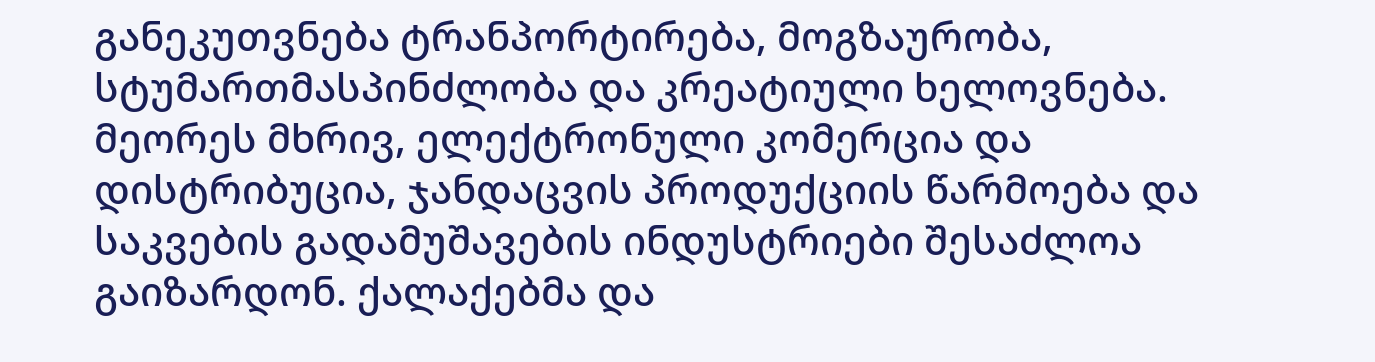განეკუთვნება ტრანპორტირება, მოგზაურობა, სტუმართმასპინძლობა და კრეატიული ხელოვნება. მეორეს მხრივ, ელექტრონული კომერცია და დისტრიბუცია, ჯანდაცვის პროდუქციის წარმოება და საკვების გადამუშავების ინდუსტრიები შესაძლოა გაიზარდონ. ქალაქებმა და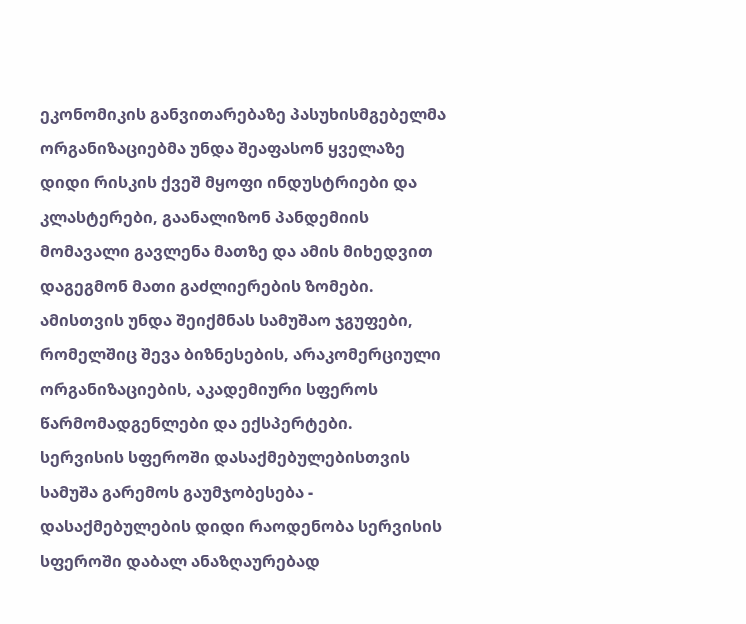ეკონომიკის განვითარებაზე პასუხისმგებელმა ორგანიზაციებმა უნდა შეაფასონ ყველაზე დიდი რისკის ქვეშ მყოფი ინდუსტრიები და კლასტერები, გაანალიზონ პანდემიის მომავალი გავლენა მათზე და ამის მიხედვით დაგეგმონ მათი გაძლიერების ზომები. ამისთვის უნდა შეიქმნას სამუშაო ჯგუფები, რომელშიც შევა ბიზნესების, არაკომერციული ორგანიზაციების, აკადემიური სფეროს წარმომადგენლები და ექსპერტები.
სერვისის სფეროში დასაქმებულებისთვის სამუშა გარემოს გაუმჯობესება - დასაქმებულების დიდი რაოდენობა სერვისის სფეროში დაბალ ანაზღაურებად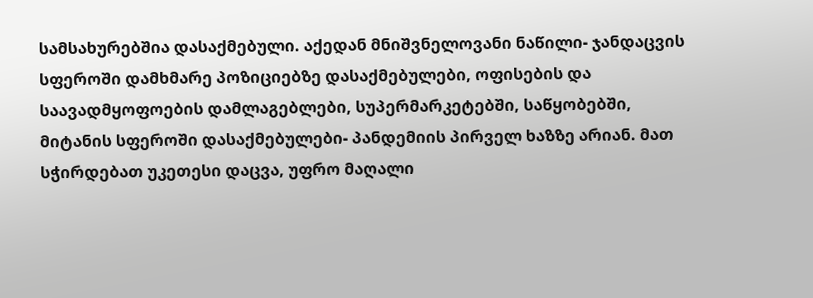სამსახურებშია დასაქმებული. აქედან მნიშვნელოვანი ნაწილი- ჯანდაცვის სფეროში დამხმარე პოზიციებზე დასაქმებულები, ოფისების და საავადმყოფოების დამლაგებლები, სუპერმარკეტებში, საწყობებში, მიტანის სფეროში დასაქმებულები- პანდემიის პირველ ხაზზე არიან. მათ სჭირდებათ უკეთესი დაცვა, უფრო მაღალი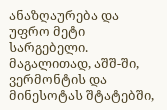ანაზღაურება და უფრო მეტი სარგებელი. მაგალითად, აშშ-ში, ვერმონტის და მინესოტას შტატებში,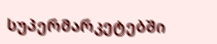სუპერმარკეტებში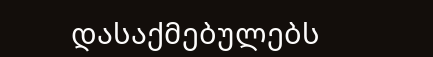დასაქმებულებს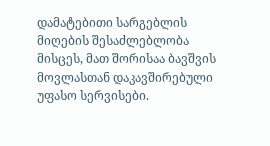დამატებითი სარგებლის მიღების შესაძლებლობა მისცეს, მათ შორისაა ბავშვის მოვლასთან დაკავშირებული უფასო სერვისები.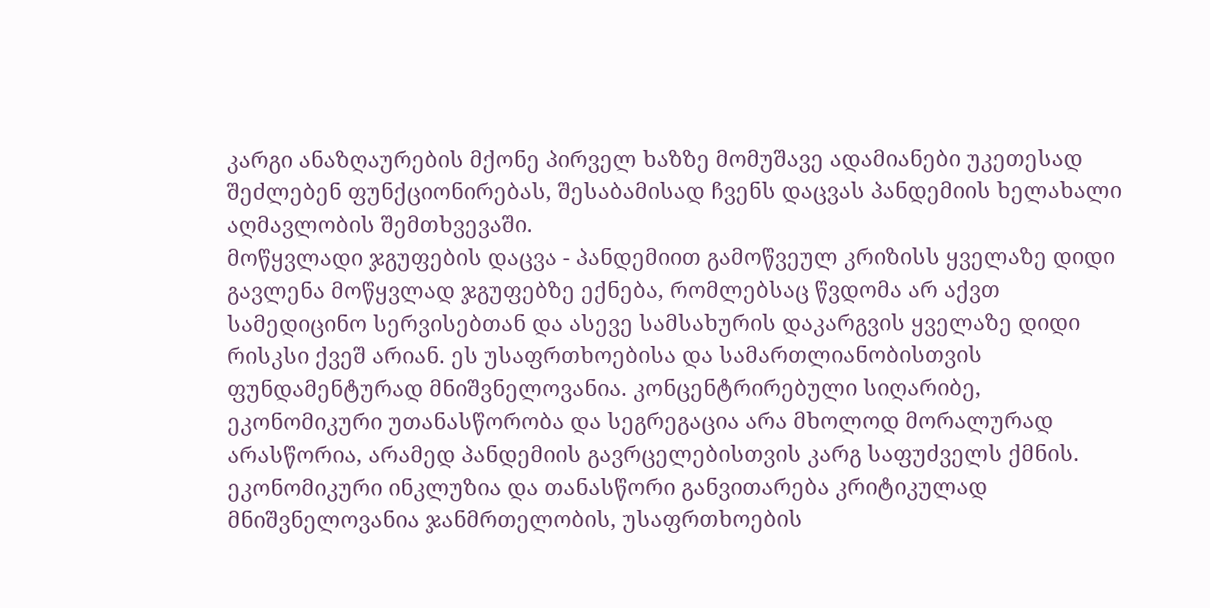კარგი ანაზღაურების მქონე პირველ ხაზზე მომუშავე ადამიანები უკეთესად შეძლებენ ფუნქციონირებას, შესაბამისად ჩვენს დაცვას პანდემიის ხელახალი აღმავლობის შემთხვევაში.
მოწყვლადი ჯგუფების დაცვა - პანდემიით გამოწვეულ კრიზისს ყველაზე დიდი გავლენა მოწყვლად ჯგუფებზე ექნება, რომლებსაც წვდომა არ აქვთ სამედიცინო სერვისებთან და ასევე სამსახურის დაკარგვის ყველაზე დიდი რისკსი ქვეშ არიან. ეს უსაფრთხოებისა და სამართლიანობისთვის ფუნდამენტურად მნიშვნელოვანია. კონცენტრირებული სიღარიბე, ეკონომიკური უთანასწორობა და სეგრეგაცია არა მხოლოდ მორალურად არასწორია, არამედ პანდემიის გავრცელებისთვის კარგ საფუძველს ქმნის. ეკონომიკური ინკლუზია და თანასწორი განვითარება კრიტიკულად მნიშვნელოვანია ჯანმრთელობის, უსაფრთხოების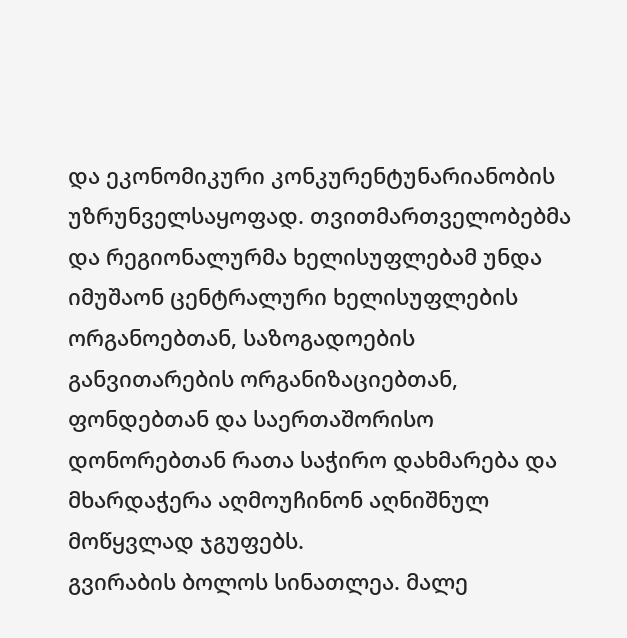და ეკონომიკური კონკურენტუნარიანობის უზრუნველსაყოფად. თვითმართველობებმა და რეგიონალურმა ხელისუფლებამ უნდა იმუშაონ ცენტრალური ხელისუფლების ორგანოებთან, საზოგადოების განვითარების ორგანიზაციებთან, ფონდებთან და საერთაშორისო დონორებთან რათა საჭირო დახმარება და მხარდაჭერა აღმოუჩინონ აღნიშნულ მოწყვლად ჯგუფებს.
გვირაბის ბოლოს სინათლეა. მალე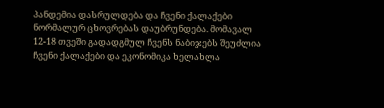პანდემია დასრულდება და ჩვენი ქალაქები ნორმალურ ცხოვრებას დაუბრუნდება. მომავალ 12-18 თვეში გადადგმულ ჩვენს ნაბიჯებს შეუძლია ჩვენი ქალაქები და ეკონომიკა ხელახლა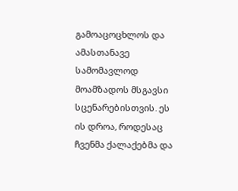გამოაცოცხლოს და ამასთანავე სამომავლოდ მოამზადოს მსგავსი სცენარებისთვის. ეს ის დროა, როდესაც ჩვენმა ქალაქებმა და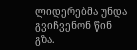ლიდერებმა უნდა გვიჩვენონ წინ გზა.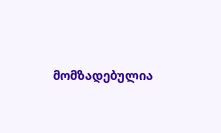მომზადებულია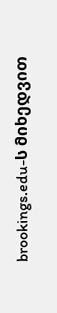brookings.edu-ს მიხედვით